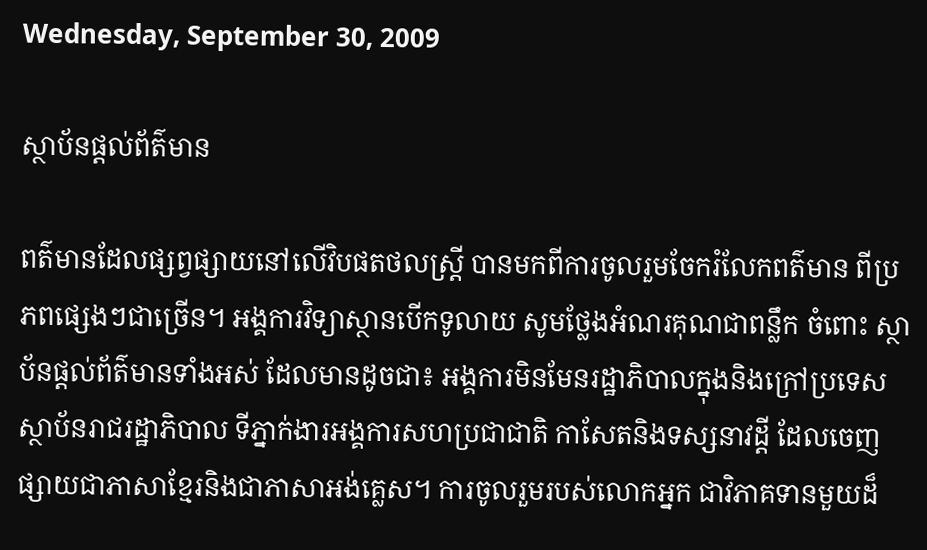Wednesday, September 30, 2009

ស្ថាប័នផ្ដល់ព័ត៌មាន

ពត៌មានដែលផ្សព្វផ្សាយនៅលើវិបផតថលស្ត្រី បានមកពីការចូលរួមចែករំលែកពត៌មាន ពីប្រភពផ្សេងៗជាច្រើន។ អង្គការវិទ្យាស្ថានបើកទូលាយ សូមថ្លែងអំណរគុណជាពន្លឹក ចំពោះ ស្ថាប័នផ្តល់ព័ត៌មានទាំងអស់ ដែលមានដូចជា៖ អង្គការមិនមែនរដ្ឋាភិបាលក្នុងនិងក្រៅប្រទេស ស្ថាប័នរាជរដ្ឋាភិបាល ទីភ្នាក់ងារអង្គការសហប្រជាជាតិ កាសែតនិងទស្សនាវដ្ដី ដែលចេញផ្សាយជាភាសាខ្មែរនិងជាភាសាអង់គ្លេស។ ការចូលរួមរបស់លោកអ្នក ជាវិភាគទានមួយដ៏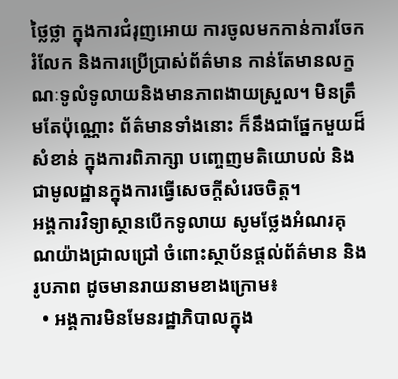ថ្លៃថ្លា ក្នុងការជំរុញអោយ ការចូលមកកាន់ការចែករំលែក និងការប្រើប្រាស់ព័ត៌មាន កាន់តែមានលក្ខណៈទូលំទូលាយនិងមានភាពងាយស្រួល។ មិនត្រឹមតែប៉ុណ្ណោះ ព័ត៌មានទាំងនោះ ក៏នឹងជាផ្នែកមួយដ៏សំខាន់ ក្នុងការពិភាក្សា បញ្ចេញមតិយោបល់ និងជាមូលដ្ឋានក្នុងការធ្វើសេចក្តីសំរេចចិត្ត។
អង្គការវិទ្យាស្ថានបើកទូលាយ សូមថ្លែងអំណរគុណយ៉ាងជ្រាលជ្រៅ ចំពោះស្ថាប័នផ្តល់ព័ត៌មាន និងរូបភាព ដូចមានរាយនាមខាងក្រោម៖
  • អង្គការមិនមែនរដ្ឋាភិបាលក្នុង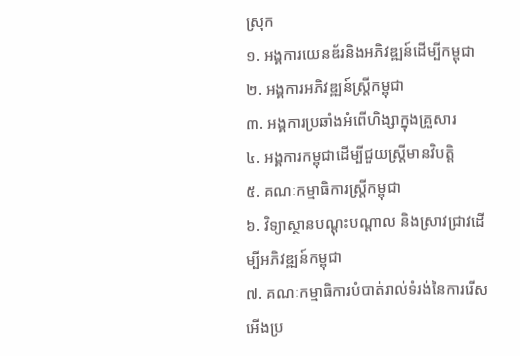ស្រុក
១. អង្គការយេនឌ័រនិងអភិវឌ្ឍន៍ដើម្បីកម្ពុជា
២. អង្គការអភិវឌ្ឍន៍ស្ត្រីកម្ពុជា
៣. អង្គការប្រឆាំងអំពើហិង្សាក្នុងគ្រួសារ
៤. អង្គការកម្ពុជាដើម្បីជួយស្ត្រីមានវិបត្តិ
៥. គណៈកម្មាធិការស្ត្រីកម្ពុជា
៦. វិទ្យាស្ថានបណ្ដុះបណ្ដាល និងស្រាវជ្រាវដើម្បីអភិវឌ្ឍន៍កម្ពុជា
៧. គណៈកម្មាធិការបំបាត់រាល់ទំរង់នៃការរើសអើងប្រ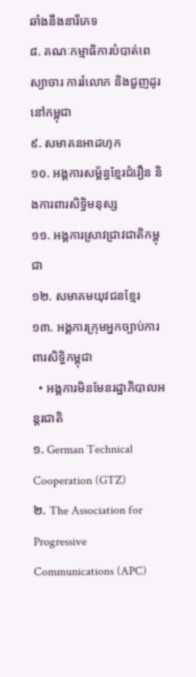ឆាំងនឹងនារីភេទ
៨. គណៈកម្មាធិការបំបាត់ពេស្យាចារ ការរំលោភ និងជួញដូរនៅកម្ពុជា
៩. សមាគនអាដហុក
១០. អង្គការសម្ព័ន្ធខ្មែរជំរឿន និងការពារសិទ្ធិមនុស្ស
១១. អង្គការស្រាវជា្រវជាតិកម្ពុជា
១២. សមាគមយុវជនខ្មែរ
១៣. អង្គការក្រុមអ្នកច្បាប់ការពារសិទ្ធិកម្ពុជា
  • អង្គការមិនមែនរដ្ឋាភិបាលអន្តរជាតិ
១. German Technical Cooperation (GTZ)
២. The Association for Progressive Communications (APC)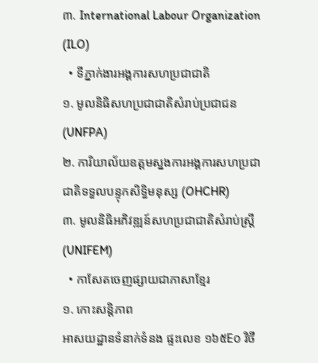៣. International Labour Organization (ILO)
  • ទីភ្នាក់ងារអង្គការសហប្រជាជាតិ
១. មូលនិធិសហប្រជាជាតិសំរាប់ប្រជាជន (UNFPA)
២. ការិយាល័យឧត្ដមស្នងការអង្គការសហប្រជាជាតិទទួលបន្ទុកសិទ្ធិមនុស្ស (OHCHR)
៣. មូលនិធិអភិវឌ្ឍន៍សហប្រជាជាតិសំរាប់ស្ត្រី (UNIFEM)
  • កាសែតចេញផ្សាយជាភាសាខ្មែរ
១. កោះសន្តិភាព
អាសយដ្ឋានទំនាក់ទំនង ផ្ទះលេខ ១៦៥Eo វិថី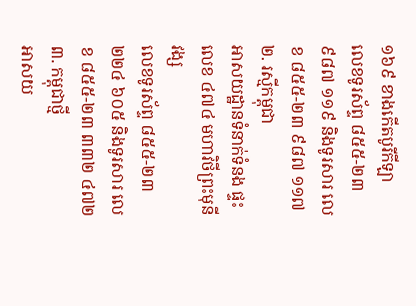១៦៩ ខាងកើតបូរីកីឡា
លេខទូរស័ព្ទ ៨៥៥-២៣ ៩៨៧ ១១៩ និងទូរសារ លេខ ៨៥៥-២៣ ៩៨៧ ១១៧
២. រស្មីកម្ពុជា
អាសយដ្ឋានទំនាក់ទំនង ផ្ទះលេខ ៤៧៤ មហាវិថីព្រះមុនីវង្ស
លេខទូរស័ព្ទ ៨៥៥-២៣ ២២៤ ៦០៥ និងទូរសារ លេខ ៨៥៥-២៣ ៣៣២ ៤៧២
៣. កម្ពុជាថ្មី
អាសយ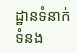ដ្ឋានទំនាក់ទំនង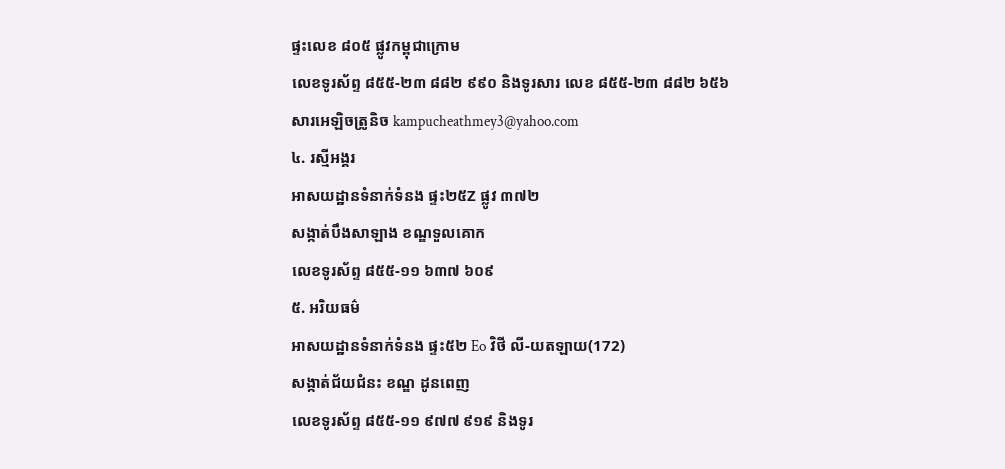ផ្ទះលេខ ៨០៥ ផ្លូវកម្ពុជាក្រោម
លេខទូរស័ព្ទ ៨៥៥-២៣ ៨៨២ ៩៩០ និងទូរសារ លេខ ៨៥៥-២៣ ៨៨២ ៦៥៦
សារអេឡិចត្រូនិច kampucheathmey3@yahoo.com
៤. រស្មីអង្គរ
អាសយដ្ឋានទំនាក់ទំនង ផ្ទះ២៥Z ផ្លូវ ៣៧២
សង្កាត់បឹងសាឡាង ខណ្ឌទួលគោក
លេខទូរស័ព្ទ ៨៥៥-១១ ៦៣៧ ៦០៩
៥. អរិយធម៌
អាសយដ្ឋានទំនាក់ទំនង ផ្ទះ៥២ Eo វិថី លី-យតឡាយ(172)
សង្កាត់ជ័យជំនះ ខណ្ឌ ដូនពេញ
លេខទូរស័ព្ទ ៨៥៥-១១ ៩៧៧ ៩១៩ និងទូរ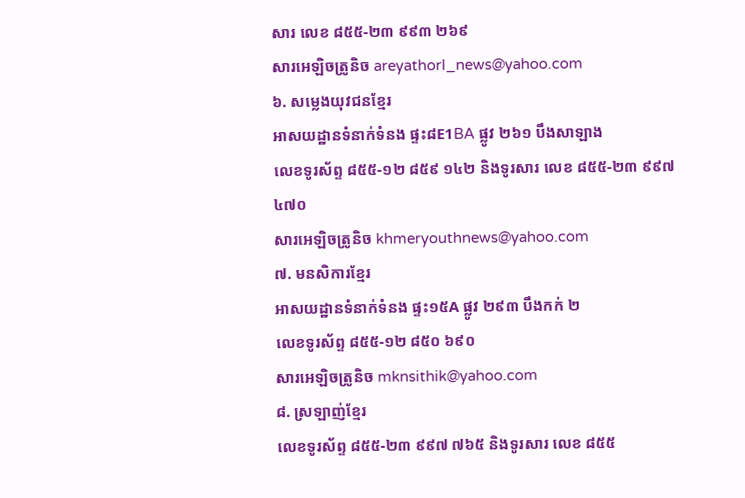សារ លេខ ៨៥៥-២៣ ៩៩៣ ២៦៩
សារអេឡិចត្រូនិច areyathorl_news@yahoo.com
៦. សម្លេងយុវជនខ្មែរ
អាសយដ្ឋានទំនាក់ទំនង ផ្ទះ៨E1BA ផ្លូវ ២៦១ បឹងសាឡាង
លេខទូរស័ព្ទ ៨៥៥-១២ ៨៥៩ ១៤២ និងទូរសារ លេខ ៨៥៥-២៣ ៩៩៧ ៤៧០
សារអេឡិចត្រូនិច khmeryouthnews@yahoo.com
៧. មនសិការខ្មែរ
អាសយដ្ឋានទំនាក់ទំនង ផ្ទះ១៥A ផ្លូវ ២៩៣ បឹងកក់ ២
លេខទូរស័ព្ទ ៨៥៥-១២ ៨៥០ ៦៩០
សារអេឡិចត្រូនិច mknsithik@yahoo.com
៨. ស្រឡាញ់ខ្មែរ
លេខទូរស័ព្ទ ៨៥៥-២៣ ៩៩៧ ៧៦៥ និងទូរសារ លេខ ៨៥៥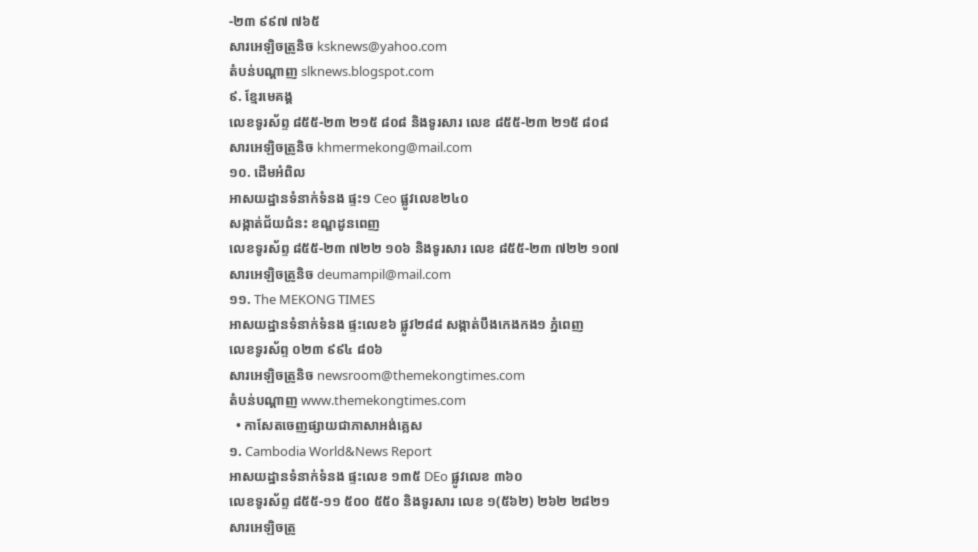-២៣ ៩៩៧ ៧៦៥
សារអេឡិចត្រូនិច ksknews@yahoo.com
តំបន់បណ្ដាញ slknews.blogspot.com
៩. ខ្មែរមេគង្គ
លេខទូរស័ព្ទ ៨៥៥-២៣ ២១៥ ៨០៨ និងទូរសារ លេខ ៨៥៥-២៣ ២១៥ ៨០៨
សារអេឡិចត្រូនិច khmermekong@mail.com
១០. ដើមអំពិល
អាសយដ្ឋានទំនាក់ទំនង ផ្ទះ១ Ceo ផ្លូវលេខ២៤០
សង្កាត់ជ័យជំនះ ខណ្ឌដូនពេញ
លេខទូរស័ព្ទ ៨៥៥-២៣ ៧២២ ១០៦ និងទូរសារ លេខ ៨៥៥-២៣ ៧២២ ១០៧
សារអេឡិចត្រូនិច deumampil@mail.com
១១. The MEKONG TIMES
អាសយដ្ឋានទំនាក់ទំនង ផ្ទះលេខ៦ ផ្លូវ២៨៨ សង្កាត់បឹងកេងកង១ ភ្នំពេញ
លេខទូរស័ព្ទ ០២៣ ៩៩៤ ៨០៦
សារអេឡិចត្រូនិច newsroom@themekongtimes.com
តំបន់បណ្ដាញ www.themekongtimes.com
  • កាសែតចេញផ្សាយជាភាសាអង់គ្លេស
១. Cambodia World&News Report
អាសយដ្ឋានទំនាក់ទំនង ផ្ទះលេខ ១៣៥ DEo ផ្លូវលេខ ៣៦០
លេខទូរស័ព្ទ ៨៥៥-១១ ៥០០ ៥៥០ និងទូរសារ លេខ ១(៥៦២) ២៦២ ២៨២១
សារអេឡិចត្រូ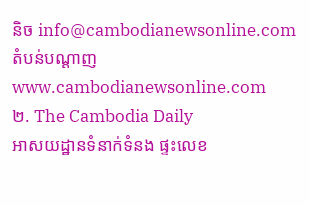និច info@cambodianewsonline.com
តំបន់បណ្ដាញ www.cambodianewsonline.com
២. The Cambodia Daily
អាសយដ្ឋានទំនាក់ទំនង ផ្ទះលេខ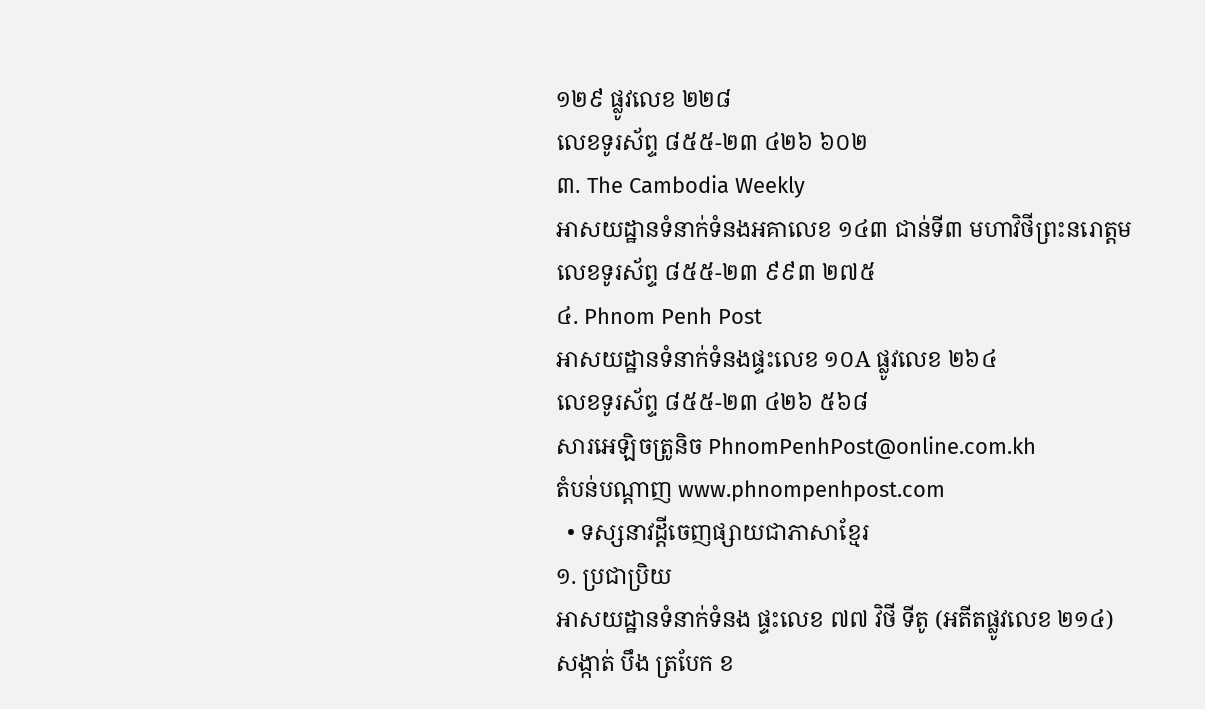១២៩ ផ្លូវលេខ ២២៨
លេខទូរស័ព្ទ ៨៥៥-២៣ ៤២៦ ៦០២
៣. The Cambodia Weekly
អាសយដ្ឋានទំនាក់ទំនងអគាលេខ ១៤៣ ជាន់ទី៣ មហាវិថីព្រះនរោត្តម
លេខទូរស័ព្ទ ៨៥៥-២៣ ៩៩៣ ២៧៥
៤. Phnom Penh Post
អាសយដ្ឋានទំនាក់ទំនងផ្ទះលេខ ១០A ផ្លូវលេខ ២៦៤
លេខទូរស័ព្ទ ៨៥៥-២៣ ៤២៦ ៥៦៨
សារអេឡិចត្រូនិច PhnomPenhPost@online.com.kh
តំបន់បណ្ដាញ www.phnompenhpost.com
  • ទស្សនាវដ្តីចេញផ្សាយជាភាសាខ្មែរ
១. ប្រជាប្រិយ
អាសយដ្ឋានទំនាក់ទំនង ផ្ទះលេខ ៧៧ វិថី ទីតូ (អតីតផ្លូវលេខ ២១៤)
សង្កាត់ បឹង ត្របែក ខ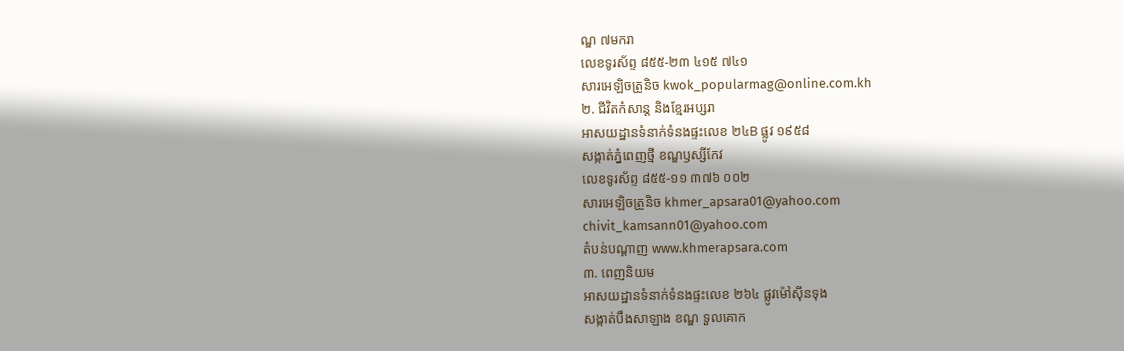ណ្ឌ ៧មករា
លេខទូរស័ព្ទ ៨៥៥-២៣ ៤១៥ ៧៤១
សារអេឡិចត្រូនិច kwok_popularmag@online.com.kh
២. ជីវិតកំសាន្ត និងខ្មែរអប្សរា
អាសយដ្ឋានទំនាក់ទំនងផ្ទះលេខ ២៤B ផ្លូវ ១៩៥៨
សង្កាត់ភ្នំពេញថ្មី ខណ្ឌឫស្សីកែវ
លេខទូរស័ព្ទ ៨៥៥-១១ ៣៧៦ ០០២
សារអេឡិចត្រូនិច khmer_apsara01@yahoo.com
chivit_kamsann01@yahoo.com
តំបន់បណ្ដាញ www.khmerapsara.com
៣. ពេញនិយម
អាសយដ្ឋានទំនាក់ទំនងផ្ទះលេខ ២៦៤ ផ្លូវម៉ៅស៊ីនទុង
សង្កាត់បឹងសាឡាង ខណ្ឌ ទួលគោក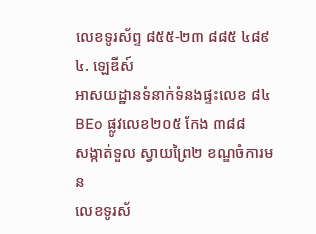លេខទូរស័ព្ទ ៨៥៥-២៣ ៨៨៥ ៤៨៩
៤. ឡេឌីស៍
អាសយដ្ឋានទំនាក់ទំនងផ្ទះលេខ ៨៤ BEo ផ្លូវលេខ២០៥ កែង ៣៨៨
សង្កាត់ទួល ស្វាយព្រៃ២ ខណ្ឌចំការមន
លេខទូរស័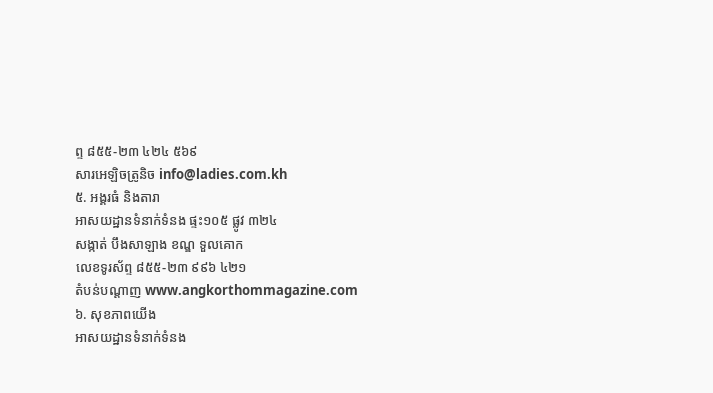ព្ទ ៨៥៥-២៣ ៤២៤ ៥៦៩
សារអេឡិចត្រូនិច info@ladies.com.kh
៥. អង្គរធំ និងតារា
អាសយដ្ឋានទំនាក់ទំនង ផ្ទះ១០៥ ផ្លូវ ៣២៤
សង្កាត់ បឹងសាឡាង ខណ្ឌ ទួលគោក
លេខទូរស័ព្ទ ៨៥៥-២៣ ៩៩៦ ៤២១
តំបន់បណ្ដាញ www.angkorthommagazine.com
៦. សុខភាពយើង
អាសយដ្ឋានទំនាក់ទំនង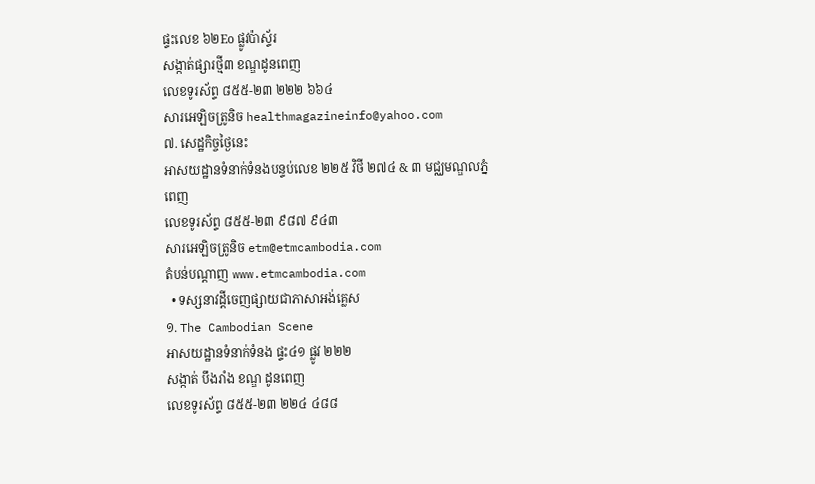ផ្ទះលេខ ៦២Eo ផ្លូវប៉ាស្ទ័រ
សង្កាត់ផ្សារថ្មី៣ ខណ្ឌដូនពេញ
លេខទូរស័ព្ទ ៨៥៥-២៣ ២២២ ៦៦៤
សារអេឡិចត្រូនិច healthmagazineinfo@yahoo.com
៧. សេដ្ឋកិច្ចថ្ងៃនេះ
អាសយដ្ឋានទំនាក់ទំនងបន្ទប់លេខ ២២៥ វិថី ២៧៤ & ៣ មជ្ឈមណ្ឌលភ្នំពេញ
លេខទូរស័ព្ទ ៨៥៥-២៣ ៩៨៧ ៩៤៣
សារអេឡិចត្រូនិច etm@etmcambodia.com
តំបន់បណ្ដាញ www.etmcambodia.com
  • ទស្សនាវដ្តីចេញផ្សាយជាភាសាអង់គ្លេស
១. The Cambodian Scene
អាសយដ្ឋានទំនាក់ទំនង ផ្ទះ៤១ ផ្លូវ ២២២
សង្កាត់ បឹងរាំង ខណ្ឌ ដូនពេញ
លេខទូរស័ព្ទ ៨៥៥-២៣ ២២៤ ៤៨៨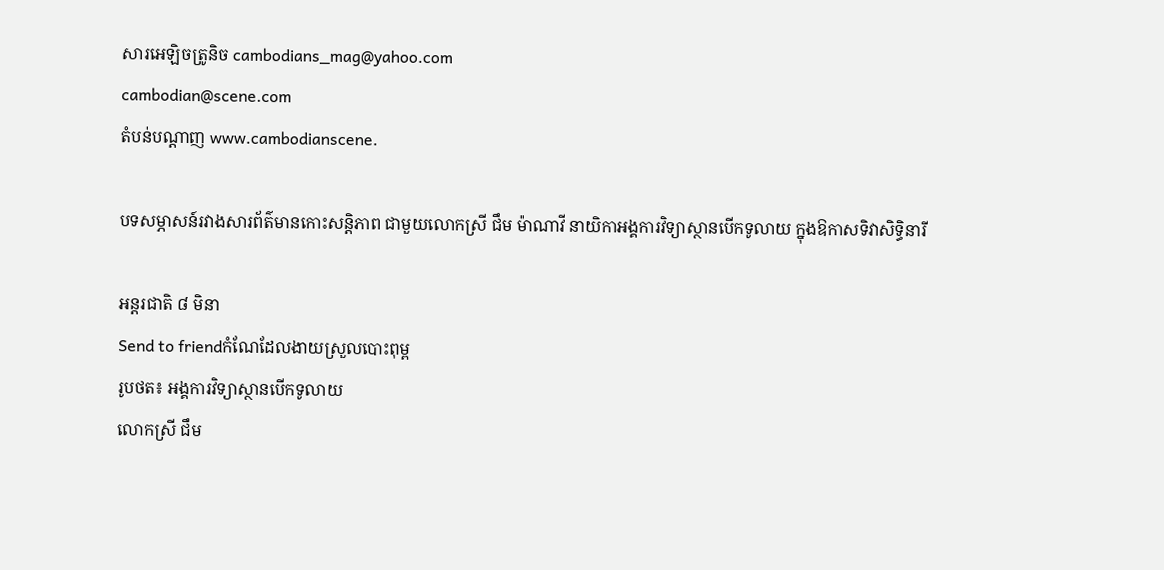សារអេឡិចត្រូនិច cambodians_mag@yahoo.com
cambodian@scene.com
តំបន់បណ្ដាញ www.cambodianscene.

បទសម្ភាសន៍រវាងសារព័ត៌មានកោះសន្តិភាព ជាមួយលោកស្រី ជឹម ម៉ាណាវី នាយិកាអង្គការវិទ្យាស្ថានបើកទូលាយ ក្នុងឱកាសទិវាសិទ្ធិនារី

អន្តរជាតិ ៨ មិនា
Send to friendកំណែដែលងាយស្រួលបោះពុម្ព
រូបថត៖ អង្គការវិទ្យាស្ថានបើកទូលាយ
លោកស្រី ជឹម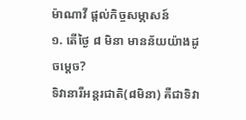ម៉ាណាវី ផ្ដល់កិច្ចសម្ភាសន៍
១. តើថ្ងៃ ៨ មិនា មានន័យយ៉ាងដូចម្ដេច?
ទិវានារីអន្តរជាតិ(៨មិនា) គឺជាទិវា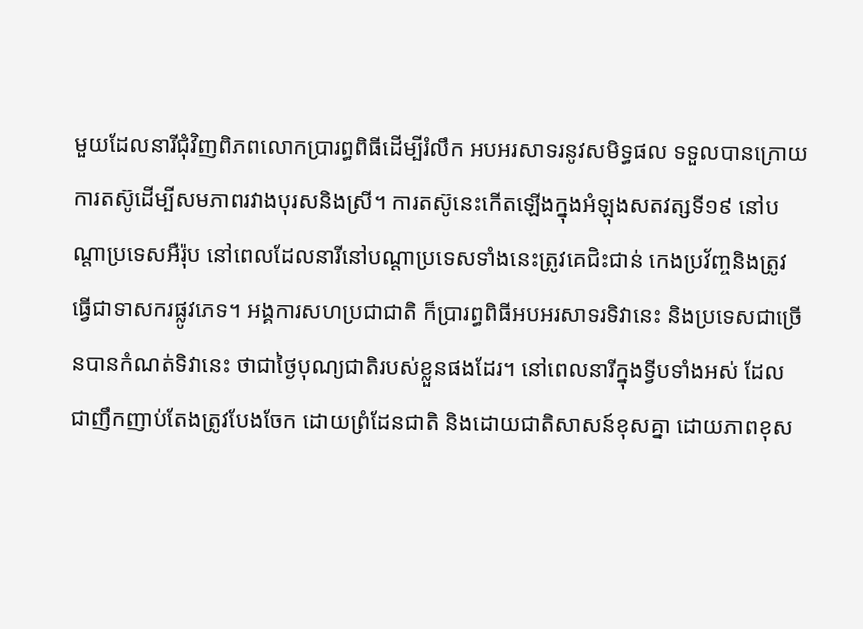មួយដែលនារីជុំវិញពិភពលោកប្រារព្ធពិធីដើម្បីរំលឹក អបអរសាទរនូវសមិទ្ធផល ទទួលបានក្រោយការតស៊ូដើម្បីសមភាពរវាងបុរសនិងស្រី។ ការតស៊ូនេះកើតឡើងក្នុងអំឡុងសតវត្សទី១៩ នៅបណ្ដាប្រទេសអឺរ៉ុប នៅពេលដែលនារីនៅបណ្ដាប្រទេសទាំងនេះត្រូវគេជិះជាន់ កេងប្រវ័ញ្ចនិងត្រូវធ្វើជាទាសករផ្លូវភេទ។ អង្គការសហប្រជាជាតិ ក៏ប្រារព្ធពិធីអបអរសាទរទិវានេះ និងប្រទេសជាច្រើនបានកំណត់ទិវានេះ ថាជាថ្ងៃបុណ្យជាតិរបស់ខ្លួនផងដែរ។ នៅពេលនារីក្នុងទ្វីបទាំងអស់ ដែលជាញឹកញាប់តែងត្រូវបែងចែក ដោយព្រំដែនជាតិ និងដោយជាតិសាសន៍ខុសគ្នា ដោយភាពខុស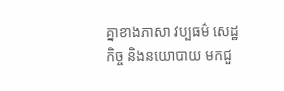គ្នាខាងភាសា វប្បធម៌ សេដ្ឋកិច្ច និងនយោបាយ មកជួ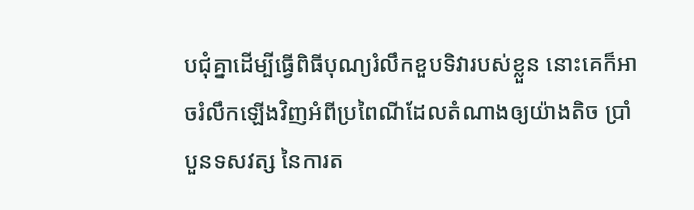បជុំគ្នាដើម្បីធ្វើពិធីបុណ្យរំលឹកខួបទិវារបស់ខ្លួន នោះគេក៏អាចរំលឹកឡើងវិញអំពីប្រពៃណីដែលតំណាងឲ្យយ៉ាងតិច ប្រាំបួនទសវត្ស នៃការត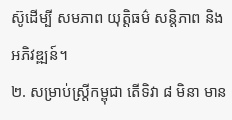ស៊ូដើម្បី សមភាព យុត្តិធម៌ សន្តិភាព និង អភិវឌ្ឍន៍។
២. សម្រាប់ស្ត្រីកម្ពុជា តើទិវា ៨ មិនា មាន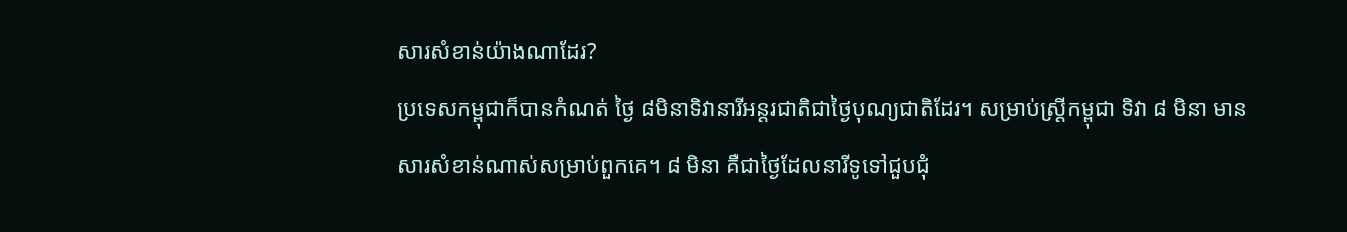សារសំខាន់យ៉ាងណាដែរ?
ប្រទេសកម្ពុជាក៏បានកំណត់ ថ្ងៃ ៨មិនាទិវានារីអន្តរជាតិជាថ្ងៃបុណ្យជាតិដែរ។ សម្រាប់ស្ត្រីកម្ពុជា ទិវា ៨ មិនា មានសារសំខាន់ណាស់សម្រាប់ពួកគេ។ ៨ មិនា គឺជាថ្ងៃដែលនារីទូទៅជួបជុំ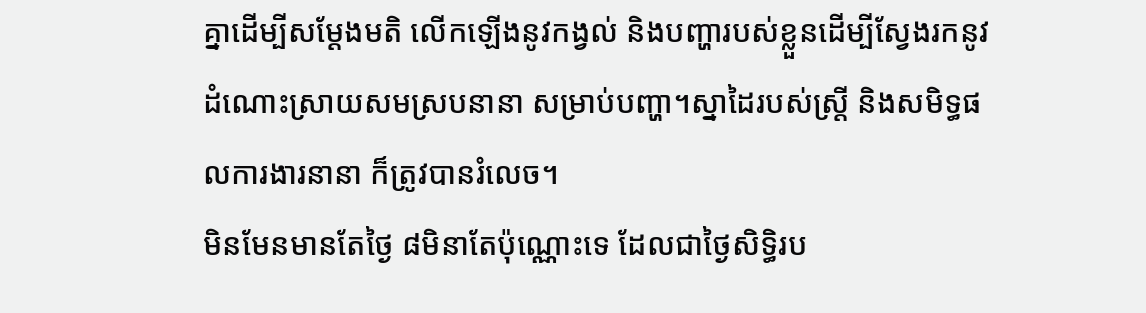គ្នាដើម្បីសម្ដែងមតិ លើកឡើងនូវកង្វល់ និងបញ្ហារបស់ខ្លួនដើម្បីស្វែងរកនូវដំណោះស្រាយសមស្របនានា សម្រាប់បញ្ហា។ស្នាដៃរបស់ស្ត្រី និងសមិទ្ធផលការងារនានា ក៏ត្រូវបានរំលេច។
មិនមែនមានតែថ្ងៃ ៨មិនាតែប៉ុណ្ណោះទេ ដែលជាថ្ងៃសិទ្ធិរប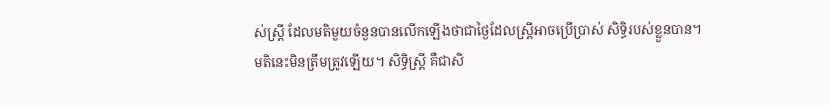ស់ស្ត្រី ដែលមតិមួយចំនួនបានលើកឡើងថាជាថ្ងៃដែលស្ត្រីអាចប្រើប្រាស់ សិទ្ធិរបស់ខ្លួនបាន។ មតិនេះមិនត្រឹមត្រូវឡើយ។ សិទ្ធិស្ត្រី គឺជាសិ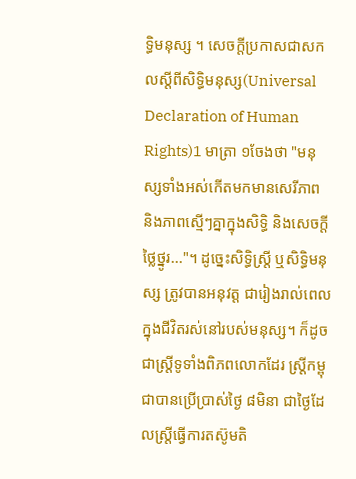ទ្ធិមនុស្ស ។ សេចក្ដីប្រកាសជាសកលស្ដីពីសិទ្ធិមនុស្ស(Universal Declaration of Human Rights)1 មាត្រា ១ចែងថា "មនុស្សទាំងអស់កើតមកមានសេរីភាព និងភាពស្មើៗគ្នាក្នុងសិទ្ធិ និងសេចក្ដីថ្លៃថ្នូរ..."។ ដូច្នេះសិទ្ធិស្ត្រី ឬសិទ្ធិមនុស្ស ត្រូវបានអនុវត្ត ជារៀងរាល់ពេលក្នុងជីវិតរស់នៅរបស់មនុស្ស។ ក៏ដូចជាស្ត្រីទូទាំងពិភពលោកដែរ ស្ត្រីកម្ពុជាបានប្រើប្រាស់ថ្ងៃ ៨មិនា ជាថ្ងៃដែលស្ត្រីធ្វើការតស៊ូមតិ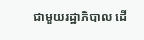ជាមួយរដ្ឋាភិបាល ដើ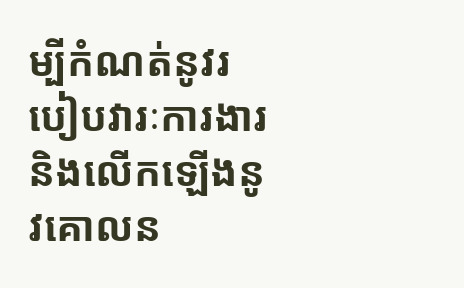ម្បីកំណត់នូវរបៀបវារៈការងារនិងលើកឡើងនូវគោលន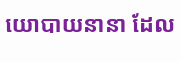យោបាយនានា ដែល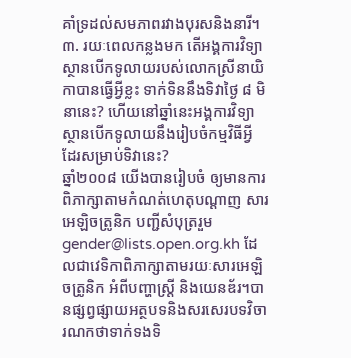គាំទ្រដល់សមភាពរវាងបុរសនិងនារី។
៣. រយៈពេលកន្លងមក តើអង្គការវិទ្យាស្ថានបើកទូលាយរបស់លោកស្រីនាយិកាបានធ្វើអ្វីខ្លះ ទាក់ទិននឹងទិវាថ្ងៃ ៨ មិនានេះ? ហើយនៅឆ្នាំនេះអង្គការវិទ្យាស្ថានបើកទូលាយនឹងរៀបចំកម្មវិធីអ្វី ដែរសម្រាប់ទិវានេះ?
ឆ្នាំ២០០៨ យើងបានរៀបចំ ឲ្យមានការពិភាក្សាតាមកំណត់ហេតុបណ្ដាញ សារអេឡិចត្រូនិក បញ្ជីសំបុត្ររួម gender@lists.open.org.kh ដែលជាវេទិកាពិភាក្សាតាមរយៈសារអេឡិចត្រូនិក អំពីបញ្ហាស្ត្រី និងយេនឌ័រ។បានផ្សព្វផ្សាយអត្ថបទនិងសរសេរបទវិចារណកថាទាក់ទងទិ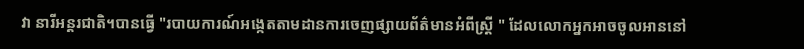វា នារីអន្តរជាតិ។បានធ្វើ "របាយការណ៍អង្កេតតាមដានការចេញផ្សាយព័ត៌មានអំពីស្ត្រី " ដែលលោកអ្នកអាចចូលអាននៅ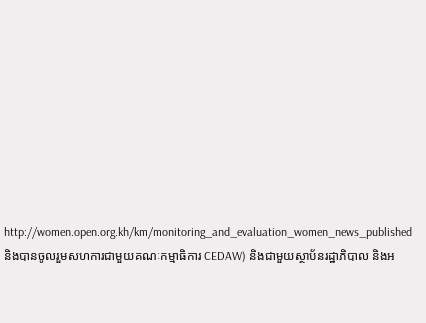http://women.open.org.kh/km/monitoring_and_evaluation_women_news_published              និងបានចូលរួមសហការជាមួយគណៈកម្មាធិការ CEDAW) និងជាមួយស្ថាប័នរដ្ឋាភិបាល និងអ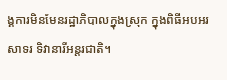ង្គការមិនមែនរដ្ឋាភិបាលក្នុងស្រុក ក្នុងពិធីអបអរសាទរ ទិវានារីអន្តរជាតិ។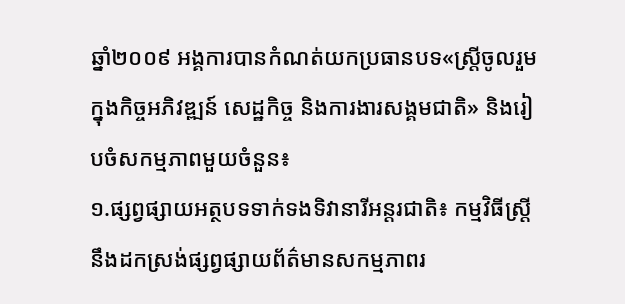ឆ្នាំ២០០៩ អង្គការបានកំណត់យកប្រធានបទ«ស្ត្រីចូលរួមក្នុងកិច្ចអភិវឌ្ឍន៍ សេដ្ឋកិច្ច និងការងារសង្គមជាតិ» និងរៀបចំសកម្មភាពមួយចំនួន៖
១.ផ្សព្វផ្សាយអត្ថបទទាក់ទងទិវានារីអន្តរជាតិ៖ កម្មវិធីស្ត្រីនឹងដកស្រង់ផ្សព្វផ្សាយព័ត៌មានសកម្មភាពរ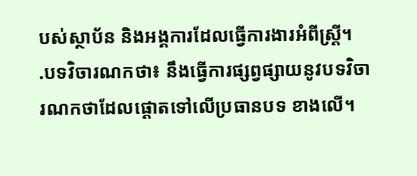បស់ស្ថាប័ន និងអង្គការដែលធ្វើការងារអំពីស្ត្រី។
.បទវិចារណកថា៖ នឹងធ្វើការផ្សព្វផ្សាយនូវបទវិចារណកថាដែលផ្ដោតទៅលើប្រធានបទ ខាងលើ។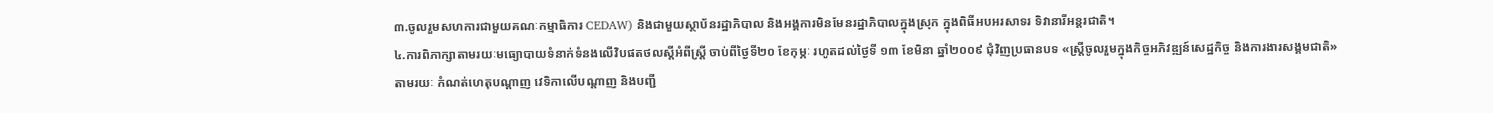៣.ចូលរួមសហការជាមួយគណៈកម្មាធិការ CEDAW) និងជាមួយស្ថាប័នរដ្ឋាភិបាល និងអង្គការមិនមែនរដ្ឋាភិបាលក្នុងស្រុក ក្នុងពិធីអបអរសាទរ ទិវានារីអន្តរជាតិ។
៤.ការពិភាក្សាតាមរយៈមធ្យោបាយទំនាក់ទំនងលើវិបផតថលស្ដីអំពីស្ត្រី ចាប់ពីថ្ងៃទី២០ ខែកុម្ភៈ រហូតដល់ថ្ងៃទី ១៣ ខែមិនា ឆ្នាំ២០០៩ ជុំវិញប្រធានបទ «ស្ត្រីចូលរួមក្នុងកិច្ចអភិវឌ្ឍន៍សេដ្ឋកិច្ច និងការងារសង្គមជាតិ»  តាមរយៈ កំណត់ហេតុបណ្ដាញ វេទិកាលើបណ្ដាញ និងបញ្ជី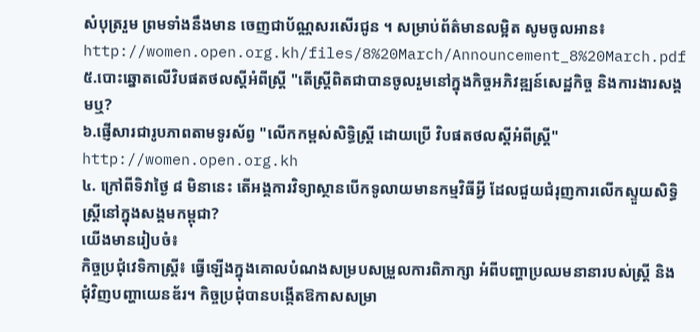សំបុត្ររួម ព្រមទាំងនឹងមាន ចេញជាប័ណ្ណសរសើរជូន ។ សម្រាប់ព័ត៌មានលម្អិត សូមចូលអាន៖
http://women.open.org.kh/files/8%20March/Announcement_8%20March.pdf
៥.បោះឆ្នោតលើវិបផតថលស្ដីអំពីស្ត្រី "តើស្ត្រីពិតជាបានចូលរួមនៅក្នុងកិច្ចអភិវឌ្ឍន៍សេដ្ឋកិច្ច និងការងារសង្គមឬ?
៦.ផ្ញើសារជារូបភាពតាមទូរស័ព្វ "លើកកម្ពស់សិទ្ធិស្ត្រី ដោយប្រើ វិបផតថលស្ដីអំពីស្ត្រី"
http://women.open.org.kh
៤. ក្រៅពីទិវាថ្ងៃ ៨ មិនានេះ តើអង្គការវិទ្យាស្ថានបើកទូលាយមានកម្មវិធីអ្វី ដែលជួយជំរុញការលើកស្ទួយសិទ្ធិស្ត្រីនៅក្នុងសង្គមកម្ពុជា?
យើងមានរៀបចំ៖
កិច្ចប្រជុំវេទិកាស្ត្រី៖ ធ្វើឡើងក្នុងគោលបំណងសម្របសម្រួលការពិភាក្សា អំពីបញ្ហាប្រឈមនានារបស់ស្ត្រី និងជុំវិញបញ្ហាយេនឌ័រ។ កិច្ចប្រជុំបានបង្កើតឱកាសសម្រា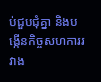ប់ជួបជុំគ្នា និងបង្កើនកិច្ចសហការរវាង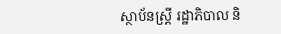ស្ថាប័នស្ត្រី រដ្ឋាភិបាល និ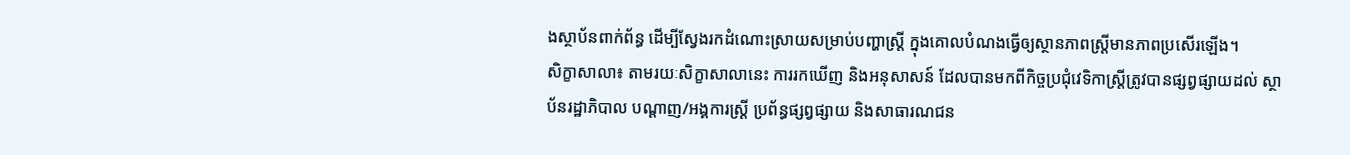ងស្ថាប័នពាក់ព័ន្ធ ដើម្បីស្វែងរកដំណោះស្រាយសម្រាប់បញ្ហាស្ត្រី ក្នុងគោលបំណងធ្វើឲ្យស្ថានភាពស្ត្រីមានភាពប្រសើរឡើង។
សិក្ខាសាលា៖ តាមរយៈសិក្ខាសាលានេះ ការរកឃើញ និងអនុសាសន៍ ដែលបានមកពីកិច្ចប្រជុំវេទិកាស្ត្រីត្រូវបានផ្សព្វផ្សាយដល់ ស្ថាប័នរដ្ឋាភិបាល បណ្តាញ/អង្គការស្ត្រី ប្រព័ន្ធផ្សព្វផ្សាយ និងសាធារណជន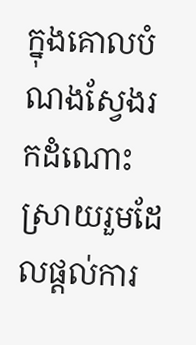ក្នុងគោលបំណងស្វែងរកដំណោះស្រាយរួមដែលផ្ដល់ការ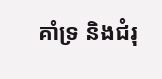គាំទ្រ និងជំរុ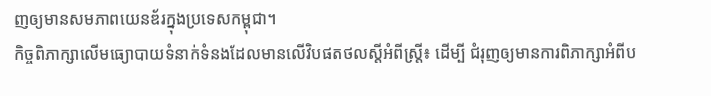ញឲ្យមានសមភាពយេនឌ័រក្នុងប្រទេសកម្ពុជា។
កិច្ចពិភាក្សាលើមធ្យោបាយទំនាក់ទំនងដែលមានលើវិបផតថលស្ដីអំពីស្ត្រី៖ ដើម្បី ជំរុញឲ្យមានការពិភាក្សាអំពីប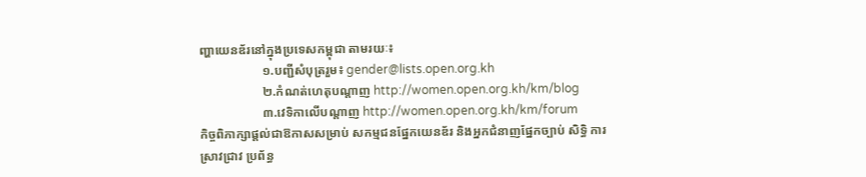ញ្ហាយេនឌ័រនៅក្នុងប្រទេសកម្ពុជា តាមរយៈ៖
                    ១.បញ្ជីសំបុត្ររួម៖ gender@lists.open.org.kh
                    ២.កំណត់ហេតុបណ្ដាញ http://women.open.org.kh/km/blog
                    ៣.វេទិកាលើបណ្ដាញ http://women.open.org.kh/km/forum
កិច្ចពិភាក្សាផ្តល់ជាឱកាសសម្រាប់ សកម្មជនផ្នែកយេនឌ័រ និងអ្នកជំនាញផ្នែកច្បាប់ សិទ្ធិ ការស្រាវជ្រាវ ប្រព័ន្ធ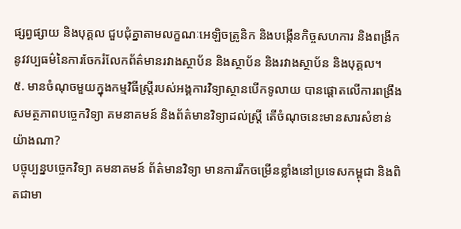ផ្សព្វផ្សាយ និងបុគ្គល ជួបជុំគ្នាតាមលក្ខណៈអេឡិចត្រូនិក និងបង្កើនកិច្ចសហការ និងពង្រីកនូវវប្បធម៌នៃការចែករំលែកព័ត៌មានរវាងស្ថាប័ន និងស្ថាប័ន និងរវាងស្ថាប័ន និងបុគ្គល។
៥. មានចំណុចមួយក្នុងកម្មវិធីស្ត្រីរបស់អង្គការវិទ្យាស្ថានបើកទូលាយ បានផ្ដោតលើការពង្រឹងសមត្ថភាពបច្ចេកវិទ្យា គមនាគមន៍ និងព័ត៌មានវិទ្យាដល់ស្ត្រី តើចំណុចនេះមានសារសំខាន់យ៉ាងណា?
បច្ចុប្បន្នបច្ចេកវិទ្យា គមនាគមន៍ ព័ត៌មានវិទ្យា មានការរីកចម្រើនខ្លាំងនៅប្រទេសកម្ពុជា និងពិតជាមា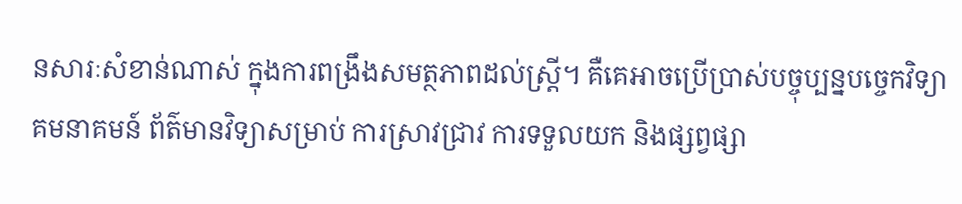នសារៈសំខាន់ណាស់ ក្នុងការពង្រឹងសមត្ថភាពដល់ស្ត្រី។ គឺគេអាចប្រើប្រាស់បច្ចុប្បន្នបច្ចេកវិទ្យា គមនាគមន៍ ព័ត៌មានវិទ្យាសម្រាប់ ការស្រាវជ្រាវ ការទទួលយក និងផ្សព្វផ្សា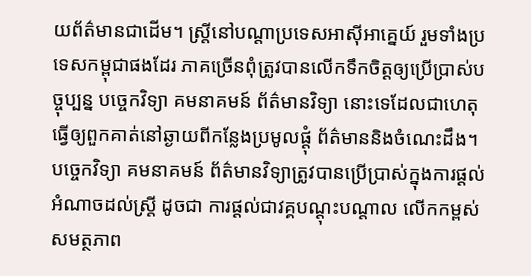យព័ត៌មានជាដើម។ ស្ត្រីនៅបណ្ដាប្រទេសអាស៊ីអាគ្នេយ៍ រួមទាំងប្រទេសកម្ពុជាផងដែរ ភាគច្រើនពុំត្រូវបានលើកទឹកចិត្តឲ្យប្រើប្រាស់បច្ចុប្បន្ន បច្ចេកវិទ្យា គមនាគមន៍ ព័ត៌មានវិទ្យា នោះទេដែលជាហេតុធ្វើឲ្យពួកគាត់នៅឆ្ងាយពីកន្លែងប្រមូលផ្ដុំ ព័ត៌មាននិងចំណេះដឹង។ បច្ចេកវិទ្យា គមនាគមន៍ ព័ត៌មានវិទ្យាត្រូវបានប្រើប្រាស់ក្នុងការផ្ដល់អំណាចដល់ស្ត្រី ដូចជា ការផ្ដល់ជាវគ្គបណ្ដុះបណ្ដាល លើកកម្ពស់សមត្ថភាព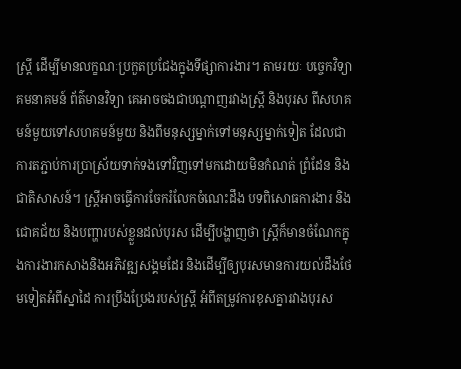ស្ត្រី ដើម្បីមានលក្ខណៈប្រកួតប្រជែងក្នុងទីផ្សាការងារ។ តាមរយៈ បច្ចេកវិទ្យា គមនាគមន៍ ព័ត៌មានវិទ្យា គេអាចចងជាបណ្ដាញរវាងស្ត្រី និងបុរស ពីសហគមន៍មួយទៅសហគមន៍មួយ និងពីមនុស្សម្នាក់ទៅមនុស្សម្នាក់ទៀត ដែលជាការតភ្ជាប់ការប្រាស្រ័យទាក់ទងទៅវិញទៅមកដោយមិនកំណត់ ព្រំដែន និងជាតិសាសន៍។ ស្ត្រីអាចធ្វើការចែករំលែកចំណេះដឹង បទពិសោធការងារ និងជោគជ័យ និងបញ្ហារបស់ខ្លួនដល់បុរស ដើម្បីបង្ហាញថា ស្ត្រីក៏មានចំណែកក្នុងការងារកសាងនិងអភិវឌ្ឍសង្គមដែរ និងដើម្បីឲ្យបុរសមានការយល់ដឹងថែមទៀតអំពីស្នាដៃ ការប្រឹងប្រែងរបស់ស្ត្រី អំពីតម្រូវការខុសគ្នារវាងបុរស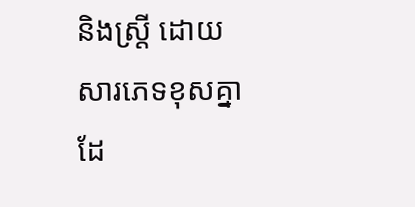និងស្ត្រី ដោយសារភេទខុសគ្នាដែ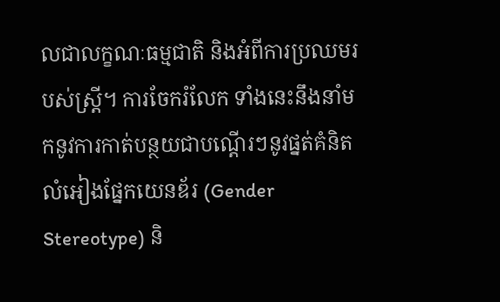លជាលក្ខណៈធម្មជាតិ និងអំពីការប្រឈមរបស់ស្ត្រី។ ការចែករំលែក ទាំងនេះនឹងនាំមកនូវការកាត់បន្ថយជាបណ្ដើរៗនូវផ្នត់គំនិត លំអៀងផ្នែកយេនឌ័រ (Gender Stereotype) និ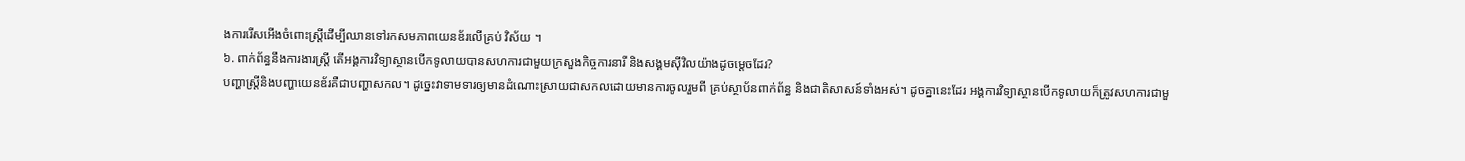ងការរើសអើងចំពោះស្ត្រីដើម្បីឈានទៅរកសមភាពយេនឌ័រលើគ្រប់ វិស័យ ។
៦. ពាក់ព័ន្ធនឹងការងារស្ត្រី តើអង្គការវិទ្យាស្ថានបើកទូលាយបានសហការជាមួយក្រសួងកិច្ចការនារី និងសង្គមស៊ីវិលយ៉ាងដូចម្ដេចដែរ?
បញ្ហាស្ត្រីនិងបញ្ហាយេនឌ័រគឺជាបញ្ហាសកល។ ដូច្នេះវាទាមទារឲ្យមានដំណោះស្រាយជាសកលដោយមានការចូលរួមពី គ្រប់ស្ថាប័នពាក់ព័ន្ធ និងជាតិសាសន៍ទាំងអស់។ ដូចគ្នានេះដែរ អង្គការវិទ្យាស្ថានបើកទូលាយក៏ត្រូវសហការជាមួ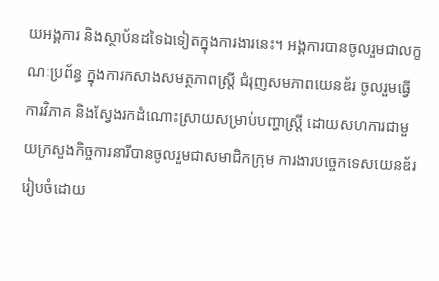យអង្គការ និងស្ថាប័នដទៃឯទៀតក្នុងការងារនេះ។ អង្គការបានចូលរួមជាលក្ខណៈប្រព័ន្ធ ក្នុងការកសាងសមត្ថភាពស្ត្រី ជំរុញសមភាពយេនឌ័រ ចូលរួមធ្វើការវិភាគ និងស្វែងរកដំណោះស្រាយសម្រាប់បញ្ហាស្ត្រី ដោយសហការជាមួយក្រសួងកិច្ចការនារីបានចូលរួមជាសមាជិកក្រុម ការងារបច្ចេកទេសយេនឌ័ររៀបចំដោយ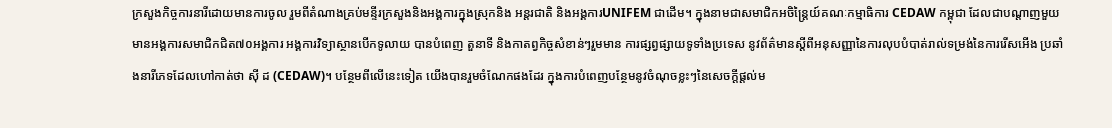ក្រសួងកិច្ចការនារីដោយមានការចូល រួមពីតំណាងគ្រប់មន្ទីរក្រសួងនិងអង្គការក្នុងស្រុកនិង អន្តរជាតិ និងអង្គការUNIFEM ជាដើម។ ក្នុងនាមជាសមាជិកអចិន្ត្រៃយ៍គណៈកម្មាធិការ CEDAW កម្ពុជា ដែលជាបណ្ដាញមួយមានអង្គការសមាជិកជិត៧០អង្គការ អង្គការវិទ្យាស្ថានបើកទូលាយ បានបំពេញ តួនាទី និងកាតព្វកិច្ចសំខាន់ៗរួមមាន ការផ្សព្វផ្សាយទូទាំងប្រទេស នូវព័ត៌មានស្ដីពីអនុសញ្ញានៃការលុបបំបាត់រាល់ទម្រង់នៃការរើសអើង ប្រឆាំងនារីភេទដែលហៅកាត់ថា ស៊ី ដ (CEDAW)។ បន្ថែមពីលើនេះទៀត យើងបានរួមចំណែកផងដែរ ក្នុងការបំពេញបន្ថែមនូវចំណុចខ្លះៗនៃសេចក្ដីផ្ដល់ម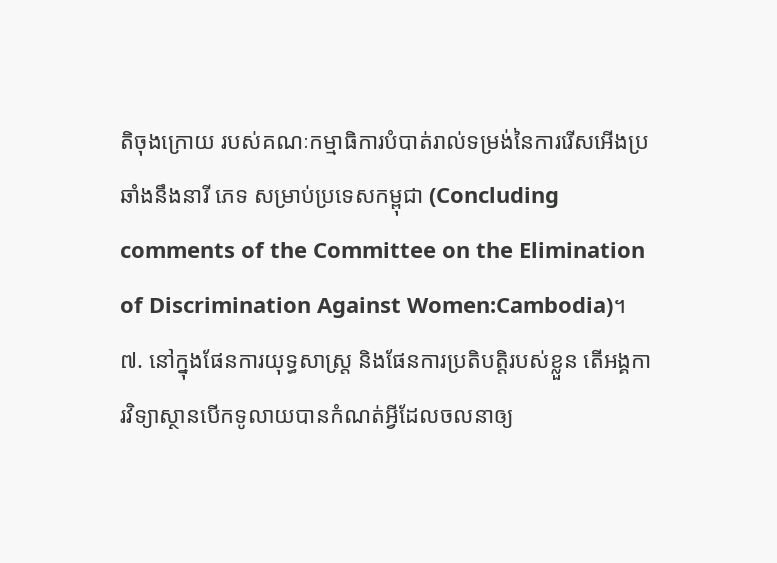តិចុងក្រោយ របស់គណៈកម្មាធិការបំបាត់រាល់ទម្រង់នៃការរើសអើងប្រឆាំងនឹងនារី ភេទ សម្រាប់ប្រទេសកម្ពុជា (Concluding comments of the Committee on the Elimination of Discrimination Against Women:Cambodia)។
៧. នៅក្នុងផែនការយុទ្ធសាស្ត្រ និងផែនការប្រតិបត្តិរបស់ខ្លួន តើអង្គការវិទ្យាស្ថានបើកទូលាយបានកំណត់អ្វីដែលចលនាឲ្យ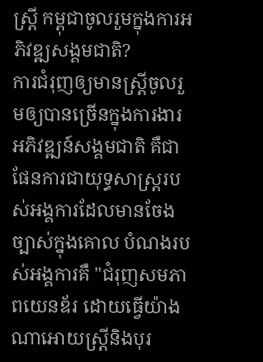ស្ត្រី កម្ពុជាចូលរួមក្នុងការអភិវឌ្ឍសង្គមជាតិ?
ការជំរុញឲ្យមានស្ត្រីចូលរួមឲ្យបានច្រើនក្នុងការងារ អភិវឌ្ឍន៍សង្គមជាតិ គឺជាផែនការជាយុទ្ធសាស្ត្ររបស់អង្គការដែលមានចែងច្បាស់ក្នុងគោល បំណងរបស់អង្គការគឺ "ជំរុញសមភាពយេនឌ័រ ដោយធ្វើយ៉ាងណាអោយស្ត្រីនិងបុរ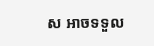ស អាចទទួល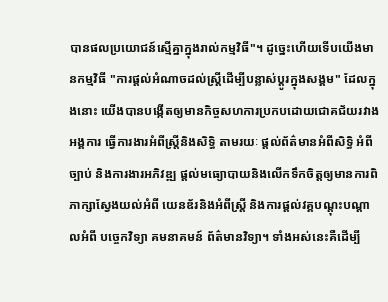បានផលប្រយោជន៍ស្មើគ្នាក្នុងរាល់កម្មវិធី"។ ដូច្នេះហើយទើបយើងមានកម្មវិធី "ការផ្ដល់អំណាចដល់ស្ត្រីដើម្បីបន្លាស់ប្ដូរក្នុងសង្គម" ដែលក្នុងនោះ យើងបានបង្កើតឲ្យមានកិច្ចសហការប្រកបដោយជោគជ័យរវាងអង្គការ ធ្វើការងារអំពីស្ត្រីនិងសិទ្ធិ តាមរយៈ ផ្ដល់ព័ត៌មានអំពីសិទ្ធិ អំពីច្បាប់ និងការងារអភិវឌ្ឍ ផ្ដល់មធ្យោបាយនិងលើកទឹកចិត្តឲ្យមានការពិភាក្សាស្វែងយល់អំពី យេនឌ័រនិងអំពីស្ត្រី និងការផ្ដល់វគ្គបណ្ដុះបណ្ដាលអំពី បច្ចេកវិទ្យា គមនាគមន៍ ព័ត៌មានវិទ្យា។ ទាំងអស់នេះគឺដើម្បី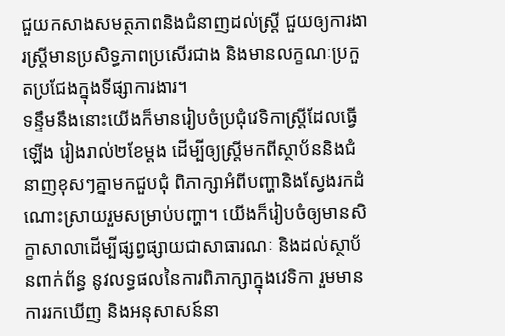ជួយកសាងសមត្ថភាពនិងជំនាញដល់ស្ត្រី ជួយឲ្យការងារស្ត្រីមានប្រសិទ្ធភាពប្រសើរជាង និងមានលក្ខណៈប្រកួតប្រជែងក្នុងទីផ្សាការងារ។
ទន្ទឹមនឹងនោះយើងក៏មានរៀបចំប្រជុំវេទិកាស្ត្រីដែលធ្វើឡើង រៀងរាល់២ខែម្ដង ដើម្បីឲ្យស្ត្រីមកពីស្ថាប័ននិងជំនាញខុសៗគ្នាមកជួបជុំ ពិភាក្សាអំពីបញ្ហានិងស្វែងរកដំណោះស្រាយរួមសម្រាប់បញ្ហា។ យើងក៏រៀបចំឲ្យមានសិក្ខាសាលាដើម្បីផ្សព្វផ្សាយជាសាធារណៈ និងដល់ស្ថាប័នពាក់ព័ន្ធ នូវលទ្ធផលនៃការពិភាក្សាក្នុងវេទិកា រួមមានការរកឃើញ និងអនុសាសន៍នា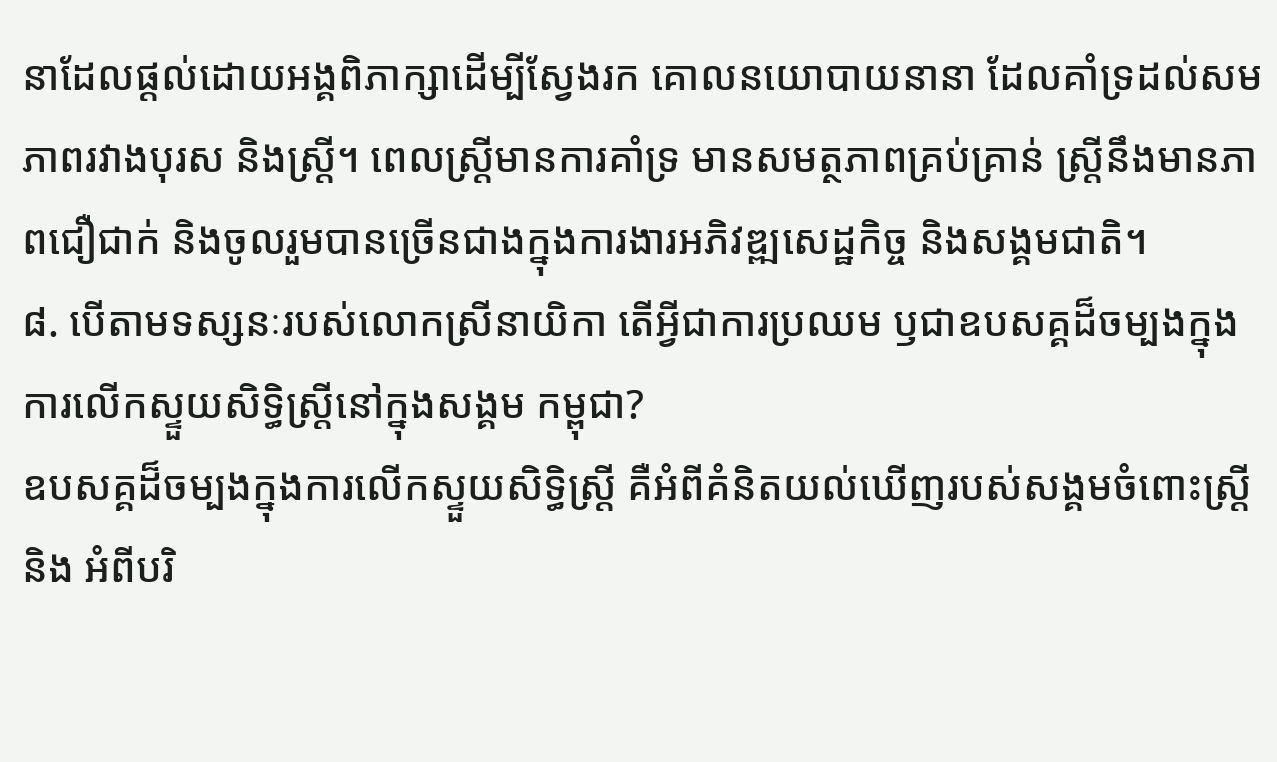នាដែលផ្ដល់ដោយអង្គពិភាក្សាដើម្បីស្វែងរក គោលនយោបាយនានា ដែលគាំទ្រដល់សមភាពរវាងបុរស និងស្ត្រី។ ពេលស្ត្រីមានការគាំទ្រ មានសមត្ថភាពគ្រប់គ្រាន់ ស្ត្រីនឹងមានភាពជឿជាក់ និងចូលរួមបានច្រើនជាងក្នុងការងារអភិវឌ្ឍសេដ្ឋកិច្ច និងសង្គមជាតិ។
៨. បើតាមទស្សនៈរបស់លោកស្រីនាយិកា តើអ្វីជាការប្រឈម ឫជាឧបសគ្គដ៏ចម្បងក្នុងការលើកស្ទួយសិទ្ធិស្ត្រីនៅក្នុងសង្គម កម្ពុជា?
ឧបសគ្គដ៏ចម្បងក្នុងការលើកស្ទួយសិទ្ធិស្ត្រី គឺអំពីគំនិតយល់ឃើញរបស់សង្គមចំពោះស្ត្រី និង អំពីបរិ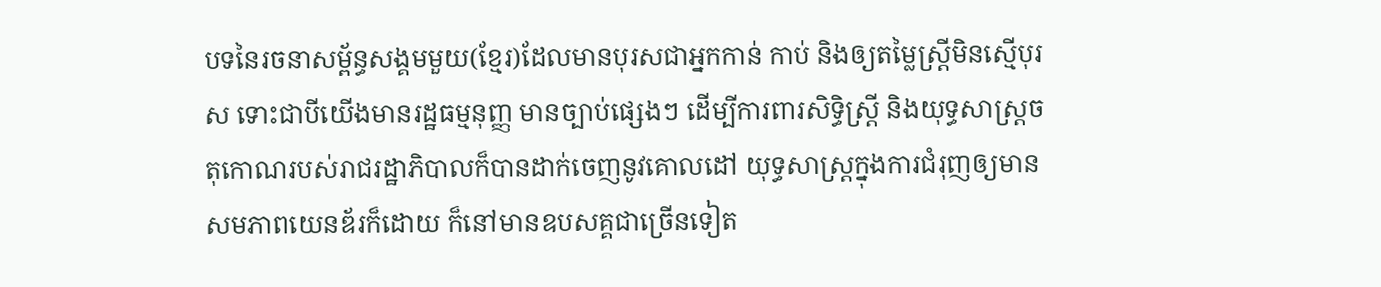បទនៃរចនាសម្ព័ន្ធសង្គមមួយ(ខ្មែរ)ដែលមានបុរសជាអ្នកកាន់ កាប់ និងឲ្យតម្លៃស្ត្រីមិនស្មើបុរស ទោះជាបីយើងមានរដ្ឋធម្មនុញ្ញ មានច្បាប់ផ្សេងៗ ដើម្បីការពារសិទ្ធិស្ត្រី និងយុទ្ធសាស្ត្រចតុកោណរបស់រាជរដ្ឋាភិបាលក៏បានដាក់ចេញនូវគោលដៅ យុទ្ធសាស្ត្រក្នុងការជំរុញឲ្យមានសមភាពយេនឌ័រក៏ដោយ ក៏នៅមានឧបសគ្គជាច្រើនទៀត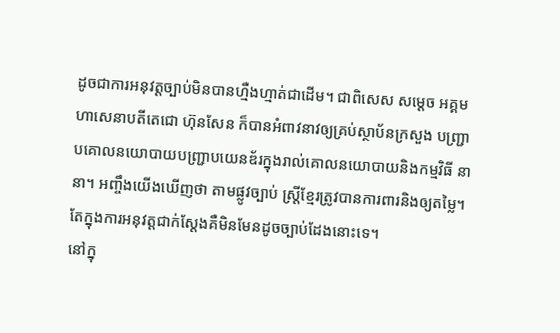ដូចជាការអនុវត្តច្បាប់មិនបានហ្មឺងហ្មាត់ជាដើម។ ជាពិសេស សម្ដេច អគ្គមហាសេនាបតីតេជោ ហ៊ុនសែន ក៏បានអំពាវនាវឲ្យគ្រប់ស្ថាប័នក្រសួង បញ្ជ្រាបគោលនយោបាយបញ្ជ្រាបយេនឌ័រក្នុងរាល់គោលនយោបាយនិងកម្មវិធី នានា។ អញ្ចឹងយើងឃើញថា តាមផ្លូវច្បាប់ ស្ត្រីខ្មែរត្រូវបានការពារនិងឲ្យតម្លៃ។ តែក្នុងការអនុវត្តជាក់ស្ដែងគឺមិនមែនដូចច្បាប់ដែងនោះទេ។
នៅក្នុ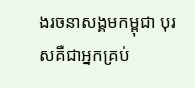ងរចនាសង្គមកម្ពុជា បុរសគឺជាអ្នកគ្រប់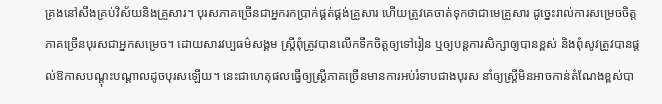គ្រងនៅសឹងគ្រប់វិស័យនិងគ្រួសារ។ បុរសភាគច្រើនជាអ្នករកប្រាក់ផ្គត់ផ្គង់គ្រួសារ ហើយត្រូវគេចាត់ទុកថាជាមេគ្រួសារ ដូច្នេះរាល់ការសម្រេចចិត្ត ភាគច្រើនបុរសជាអ្នកសម្រេច។ ដោយសារវប្បធម៌សង្គម ស្ត្រីពុំត្រូវបានលើកទឹកចិត្តឲ្យទៅរៀន ឬឲ្យបន្តការសិក្សាឲ្យបានខ្ពស់ និងពុំសូវត្រូវបានផ្ដល់ឱកាសបណ្ដុះបណ្ដាលដូចបុរសឡើយ។ នេះជាហេតុផលធ្វើឲ្យស្ត្រីភាគច្រើនមានការអប់រំទាបជាងបុរស នាំឲ្យស្ត្រីមិនអាចកាន់តំណែងខ្ពស់បា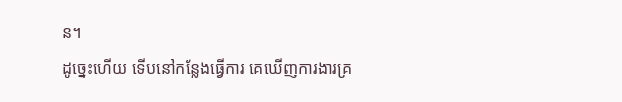ន។
ដូច្នេះហើយ ទើបនៅកន្លែងធ្វើការ គេឃើញការងារគ្រ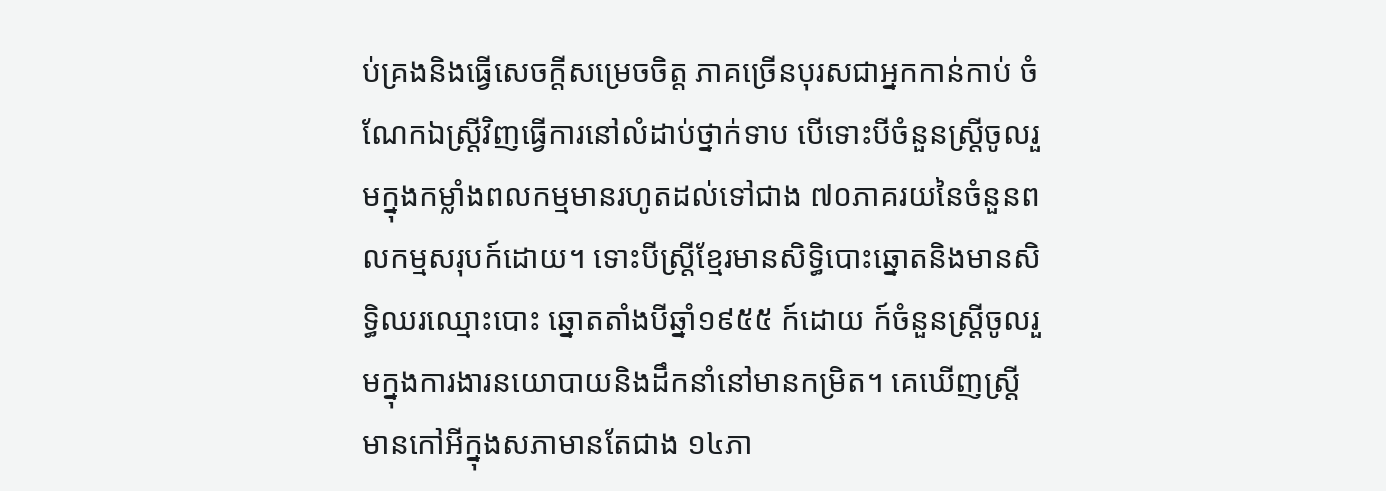ប់គ្រងនិងធ្វើសេចក្ដីសម្រេចចិត្ត ភាគច្រើនបុរសជាអ្នកកាន់កាប់ ចំណែកឯស្ត្រីវិញធ្វើការនៅលំដាប់ថ្នាក់ទាប បើទោះបីចំនួនស្ត្រីចូលរួមក្នុងកម្លាំងពលកម្មមានរហូតដល់ទៅជាង ៧០ភាគរយនៃចំនួនពលកម្មសរុបក៍ដោយ។ ទោះបីស្ត្រីខ្មែរមានសិទ្ធិបោះឆ្នោតនិងមានសិទ្ធិឈរឈ្មោះបោះ ឆ្នោតតាំងបីឆ្នាំ១៩៥៥ ក៍ដោយ ក៍ចំនួនស្ត្រីចូលរួមក្នុងការងារនយោបាយនិងដឹកនាំនៅមានកម្រិត។ គេឃើញស្ត្រីមានកៅអីក្នុងសភាមានតែជាង ១៤ភា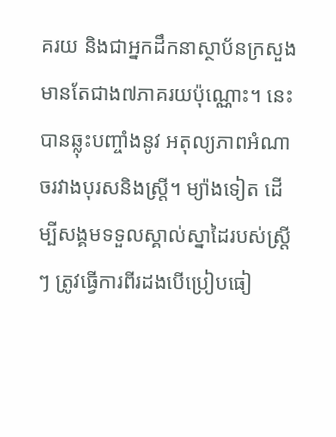គរយ និងជាអ្នកដឹកនាស្ថាប័នក្រសួង មានតែជាង៧ភាគរយប៉ុណ្ណោះ។ នេះបានឆ្លុះបញ្ចាំងនូវ អតុល្យភាពអំណាចរវាងបុរសនិងស្ត្រី។ ម្យ៉ាងទៀត ដើម្បីសង្គមទទួលស្គាល់ស្នាដៃរបស់ស្ត្រីៗ ត្រូវធ្វើការពីរដងបើប្រៀបធៀ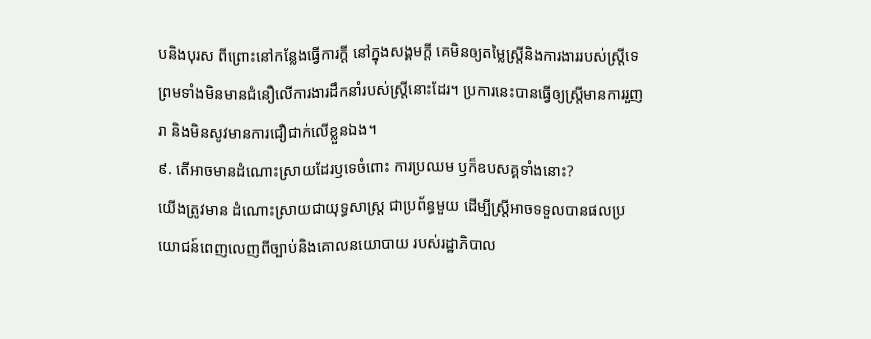បនិងបុរស ពីព្រោះនៅកន្លែងធ្វើការក្ដី នៅក្នុងសង្គមក្ដី គេមិនឲ្យតម្លៃស្ត្រីនិងការងាររបស់ស្ត្រីទេ ព្រមទាំងមិនមានជំនឿលើការងារដឹកនាំរបស់ស្ត្រីនោះដែរ។ ប្រការនេះបានធ្វើឲ្យស្ត្រីមានការរួញរា និងមិនសូវមានការជឿជាក់លើខ្លួនឯង។
៩. តើអាចមានដំណោះស្រាយដែរឫទេចំពោះ ការប្រឈម ឫក៏ឧបសគ្គទាំងនោះ?
យើងត្រូវមាន ដំណោះស្រាយជាយុទ្ធសាស្ត្រ ជាប្រព័ន្ធមួយ ដើម្បីស្ត្រីអាចទទួលបានផលប្រយោជន៍ពេញលេញពីច្បាប់និងគោលនយោបាយ របស់រដ្ឋាភិបាល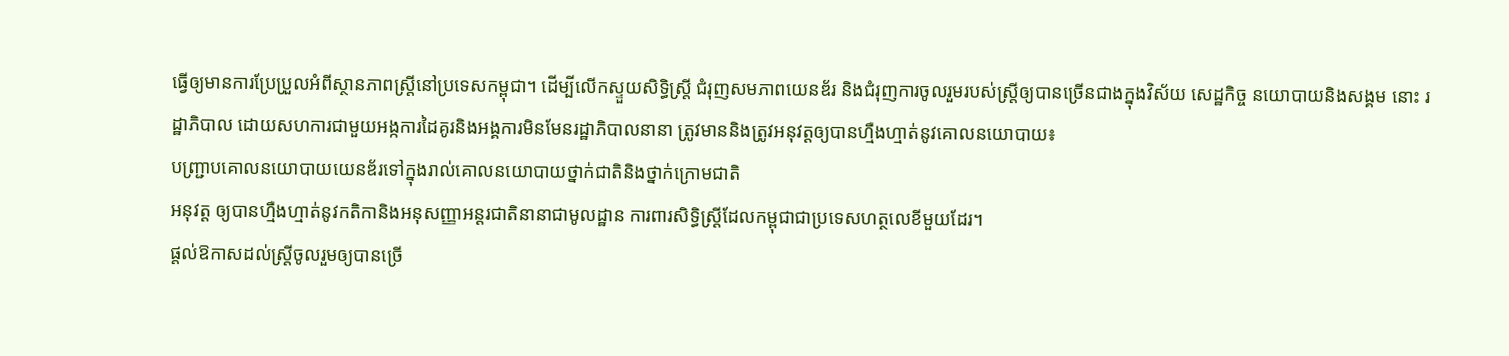ធ្វើឲ្យមានការប្រែប្រួលអំពីស្ថានភាពស្ត្រីនៅប្រទេសកម្ពុជា។ ដើម្បីលើកស្ទួយសិទ្ធិស្ត្រី ជំរុញសមភាពយេនឌ័រ និងជំរុញការចូលរួមរបស់ស្ត្រីឲ្យបានច្រើនជាងក្នុងវិស័យ សេដ្ឋកិច្ច នយោបាយនិងសង្គម នោះ រដ្ឋាភិបាល ដោយសហការជាមួយអង្កការដៃគូរនិងអង្គការមិនមែនរដ្ឋាភិបាលនានា ត្រូវមាននិងត្រូវអនុវត្តឲ្យបានហ្មឺងហ្មាត់នូវគោលនយោបាយ៖
បញ្ជ្រាបគោលនយោបាយយេនឌ័រទៅក្នុងរាល់គោលនយោបាយថ្នាក់ជាតិនិងថ្នាក់ក្រោមជាតិ
អនុវត្ត ឲ្យបានហ្មឺងហ្មាត់នូវកតិកានិងអនុសញ្ញាអន្តរជាតិនានាជាមូលដ្ឋាន ការពារសិទ្ធិស្ត្រីដែលកម្ពុជាជាប្រទេសហត្ថលេខីមួយដែរ។
ផ្ដល់ឱកាសដល់ស្ត្រីចូលរួមឲ្យបានច្រើ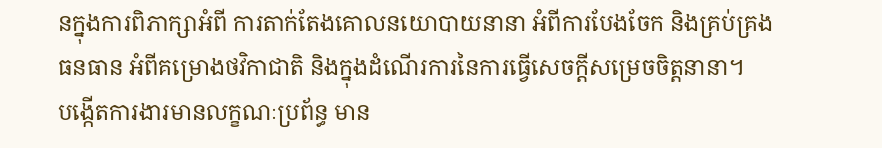នក្នុងការពិភាក្សាអំពី ការតាក់តែងគោលនយោបាយនានា អំពីការបែងចែក និងគ្រប់គ្រងធនធាន អំពីគម្រោងថវិកាជាតិ និងក្នុងដំណើរការនៃការធ្វើសេចក្ដីសម្រេចចិត្តនានា។
បង្កើតការងារមានលក្ខណៈប្រព័ន្ធ មាន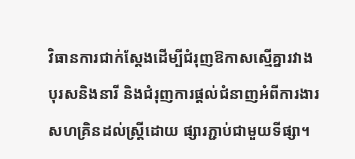វិធានការជាក់ស្ដែងដើម្បីជំរុញឱកាសស្មើគ្នារវាងបុរសនិងនារី និងជំរុញការផ្ដល់ជំនាញអំពីការងារសហគ្រិនដល់ស្ត្រីដោយ ផ្សារភ្ជាប់ជាមួយទីផ្សា។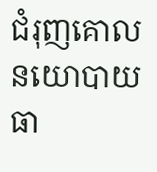ជំរុញគោលនយោបាយធា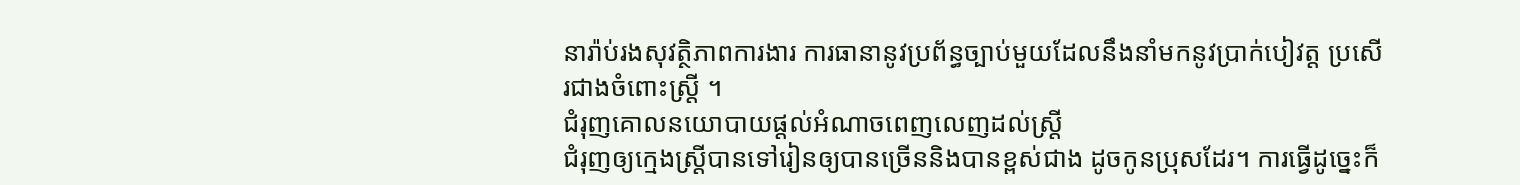នារ៉ាប់រងសុវត្ថិភាពការងារ ការធានានូវប្រព័ន្ធច្បាប់មួយដែលនឹងនាំមកនូវប្រាក់បៀវត្ត ប្រសើរជាងចំពោះស្ត្រី ។
ជំរុញគោលនយោបាយផ្ដល់អំណាចពេញលេញដល់ស្ត្រី
ជំរុញឲ្យក្មេងស្ត្រីបានទៅរៀនឲ្យបានច្រើននិងបានខ្ពស់ជាង ដូចកូនប្រុសដែរ។ ការធ្វើដូច្នេះក៏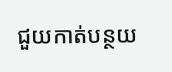ជួយកាត់បន្ថយ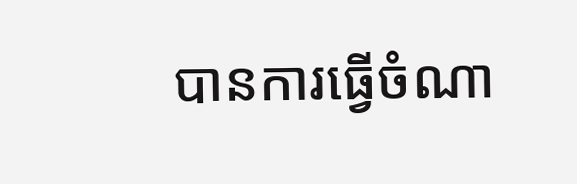បានការធ្វើចំណា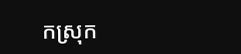កស្រុក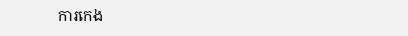ការកេង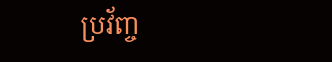ប្រវ័ញ្ច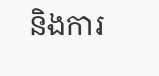និងការ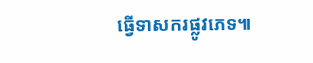ធ្វើទាសករផ្លូវភេទ៕